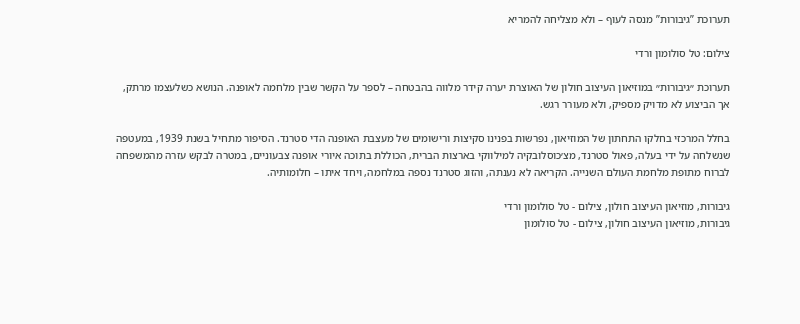תערוכת ”גיבורות” מנסה לעוף – ולא מצליחה להמריא

צילום: טל סולומון ורדי

תערוכת ״גיבורות״ במוזיאון העיצוב חולון של האוצרת יערה קידר מלווה בהבטחה – לספר על הקשר שבין מלחמה לאופנה. הנושא כשלעצמו מרתק, אך הביצוע לא מדויק מספיק, ולא מעורר רגש.

בחלל המרכזי בחלקו התחתון של המוזיאון, נפרשות בפנינו סקיצות ורישומים של מעצבת האופנה הדי סטרנד. הסיפור מתחיל בשנת 1939, במעטפה שנשלחה על ידי בעלה, פאול סטרנד, מצ׳כוסלובקיה למילווקי בארצות הברית, הכוללת בתוכה איורי אופנה צבעוניים, במטרה לבקש עזרה מהמשפחה לברוח מתופת מלחמת העולם השנייה. הקריאה לא נענתה, והזוג סטרנד נספה במלחמה, ויחד איתו – חלומותיה.

גיבורות, מוזיאון העיצוב חולון, צילום - טל סולומון ורדי
גיבורות, מוזיאון העיצוב חולון, צילום - טל סולומון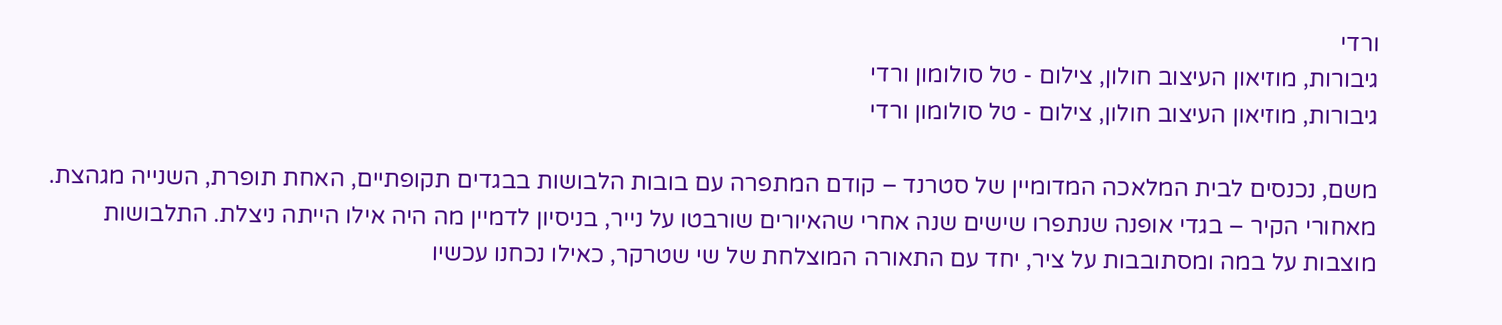ורדי
גיבורות, מוזיאון העיצוב חולון, צילום - טל סולומון ורדי
גיבורות, מוזיאון העיצוב חולון, צילום - טל סולומון ורדי

משם, נכנסים לבית המלאכה המדומיין של סטרנד – קודם המתפרה עם בובות הלבושות בבגדים תקופתיים, האחת תופרת, השנייה מגהצת. מאחורי הקיר – בגדי אופנה שנתפרו שישים שנה אחרי שהאיורים שורבטו על נייר, בניסיון לדמיין מה היה אילו הייתה ניצלת. התלבושות מוצבות על במה ומסתובבות על ציר, יחד עם התאורה המוצלחת של שי שטרקר, כאילו נכחנו עכשיו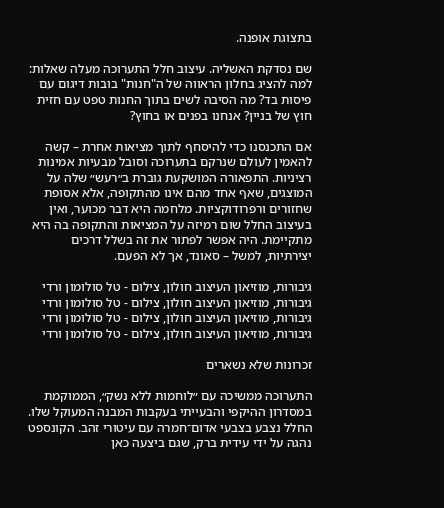בתצוגת אופנה.

שם נסדקת האשליה. עיצוב חלל התערוכה מעלה שאלות: למה להציג בחלון הראווה של ה"חנות" בובות דיגום עם פיסות בד? מה הסיבה לשים בתוך החנות טפט עם חזית חוץ של בניין? אנחנו בפנים או בחוץ?

אם התכנסנו כדי להיסחף לתוך מציאות אחרת – קשה להאמין לעולם שנרקם בתערוכה וסובל מבעיות אמינות רציניות. התפאורה המושקעת גוברת ב״רעש״ שלה על המוצגים, שאף אחד מהם אינו מהתקופה, אלא אסופת שחזורים ורפרודוקציות. מלחמה היא דבר מכוער, ואין בעיצוב החלל שום רמיזה על המציאות והתקופה בה היא מתקיימת. היה אפשר לפתור את זה בשלל דרכים יצירתיות, למשל – סאונד, אך לא הפעם.

גיבורות, מוזיאון העיצוב חולון, צילום - טל סולומון ורדי
גיבורות, מוזיאון העיצוב חולון, צילום - טל סולומון ורדי
גיבורות, מוזיאון העיצוב חולון, צילום - טל סולומון ורדי
גיבורות, מוזיאון העיצוב חולון, צילום - טל סולומון ורדי

זכרונות שלא נשארים

התערוכה ממשיכה עם ״לוחמות ללא נשק״, הממוקמת במסדרון ההיקפי והבעייתי בעקבות המבנה המעוקל שלו. החלל נצבע בצבעי אדום־חמרה עם עיטורי זהב. הקונספט נהגה על ידי עידית ברק, שגם ביצעה כאן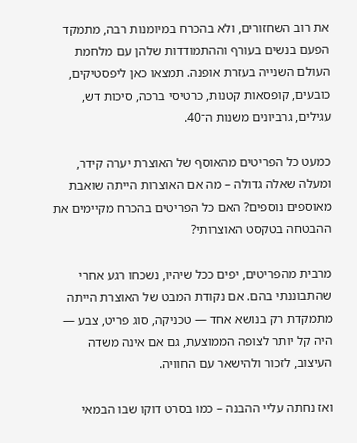את רוב השחזורים, ולא בהכרח במיומנות רבה, מתמקד הפעם בנשים בעורף וההתמודדות שלהן עם מלחמת העולם השנייה בעזרת אופנה. תמצאו כאן ליפסטיקים, כובעים, קופסאות קטנות, כרטיסי ברכה, סיכות דש, עגילים, גרביונים משנות ה־40.

כמעט כל הפריטים מהאוסף של האוצרת יערה קידר, ומעלה שאלה גדולה – מה אם האוצרות הייתה שואבת מאוספים נוספים? האם כל הפריטים בהכרח מקיימים את ההבטחה בטקסט האוצרותי?

מרבית מהפריטים, יפים ככל שיהיו, נשכחו רגע אחרי שהתבוננתי בהם. אם נקודת המבט של האוצרת הייתה מתמקדת רק בנושא אחד — טכניקה, סוג פריט, צבע — היה קל יותר לצופה הממוצעת, גם אם אינה משדה העיצוב, לזכור ולהישאר עם החוויה.

ואז נחתה עליי ההבנה – כמו בסרט דוקו שבו הבמאי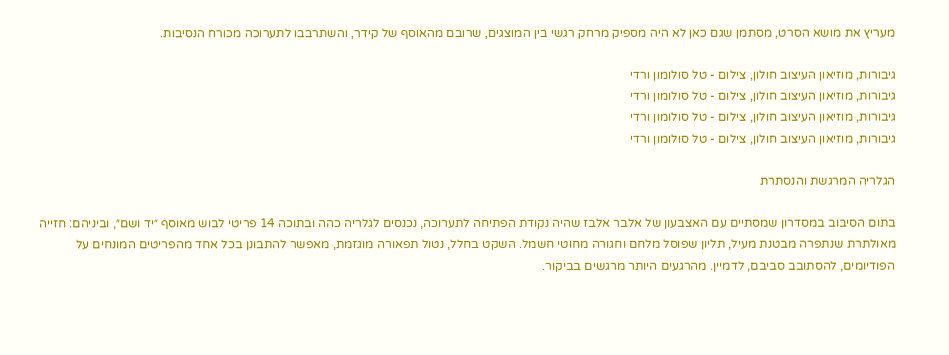מעריץ את מושא הסרט, מסתמן שגם כאן לא היה מספיק מרחק רגשי בין המוצגים, שרובם מהאוסף של קידר, והשתרבבו לתערוכה מכורח הנסיבות.

גיבורות, מוזיאון העיצוב חולון, צילום - טל סולומון ורדי
גיבורות, מוזיאון העיצוב חולון, צילום - טל סולומון ורדי
גיבורות, מוזיאון העיצוב חולון, צילום - טל סולומון ורדי
גיבורות, מוזיאון העיצוב חולון, צילום - טל סולומון ורדי

הגלריה המרגשת והנסתרת

בתום הסיבוב במסדרון שמסתיים עם האצבעון של אלבר אלבז שהיה נקודת הפתיחה לתערוכה, נכנסים לגלריה כהה ובתוכה 14 פריטי לבוש מאוסף ״יד ושם״, וביניהם: חזייה מאולתרת שנתפרה מבטנת מעיל, תליון שפוסל מלחם וחגורה מחוטי חשמל. השקט בחלל, נטול תפאורה מוגזמת, מאפשר להתבונן בכל אחד מהפריטים המונחים על הפודיומים, להסתובב סביבם, לדמיין. מהרגעים היותר מרגשים בביקור.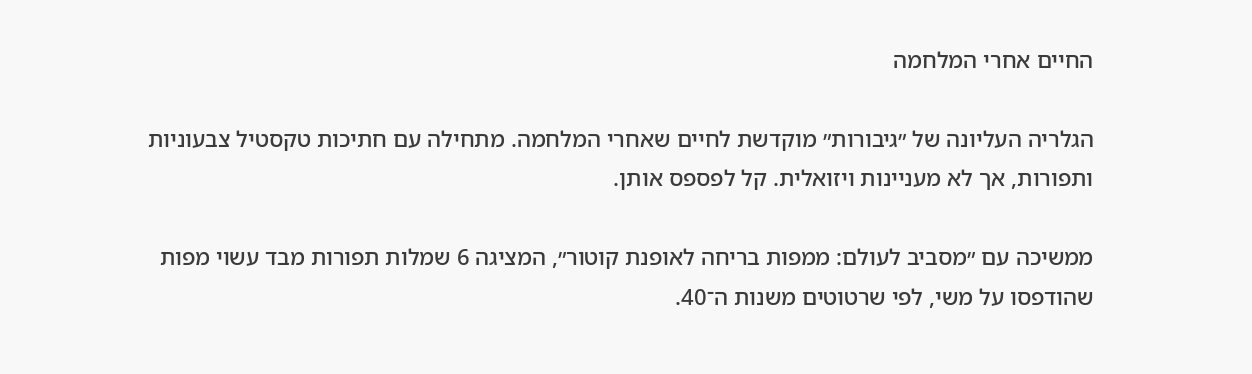החיים אחרי המלחמה

הגלריה העליונה של ״גיבורות״ מוקדשת לחיים שאחרי המלחמה. מתחילה עם חתיכות טקסטיל צבעוניות ותפורות, אך לא מעניינות ויזואלית. קל לפספס אותן.

ממשיכה עם ״מסביב לעולם: ממפות בריחה לאופנת קוטור״, המציגה 6 שמלות תפורות מבד עשוי מפות שהודפסו על משי, לפי שרטוטים משנות ה־40.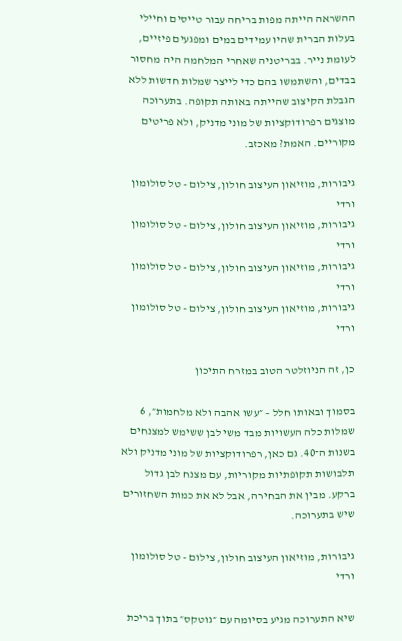ההשראה הייתה מפות בריחה עבור טייסים וחיילי בעלות הברית שהיו עמידים במים ומפגעים פיזיים, לעומת נייר. בבריטניה שאחרי המלחמה היה מחסור בבדים, והשתמשו בהם כדי לייצר שמלות חדשות ללא הגבלת הקיצוב שהייתה באותה תקופה. בתערוכה מוצגים רפרודוקציות של מוני מדניק, ולא פריטים מקוריים. האמת? מאכזב.

גיבורות, מוזיאון העיצוב חולון, צילום - טל סולומון ורדי
גיבורות, מוזיאון העיצוב חולון, צילום - טל סולומון ורדי
גיבורות, מוזיאון העיצוב חולון, צילום - טל סולומון ורדי
גיבורות, מוזיאון העיצוב חולון, צילום - טל סולומון ורדי

כן, זה הניוזלטר הטוב במזרח התיכון

בסמוך ובאותו חלל – ״עשו אהבה ולא מלחמות״, 6 שמלות כלה העשויות מבד משי לבן ששימש למצנחים בשנות ה־40. גם כאן, רפרודוקציות של מוני מדניק ולא תלבושות תקופתיות מקוריות, עם מצנח לבן גדול ברקע. מבין את הבחירה, אבל לא את כמות השחזורים שיש בתערוכה.

גיבורות, מוזיאון העיצוב חולון, צילום - טל סולומון ורדי

שיא התערוכה מגיע בסיומה עם ״גוטקס״ בתוך בריכת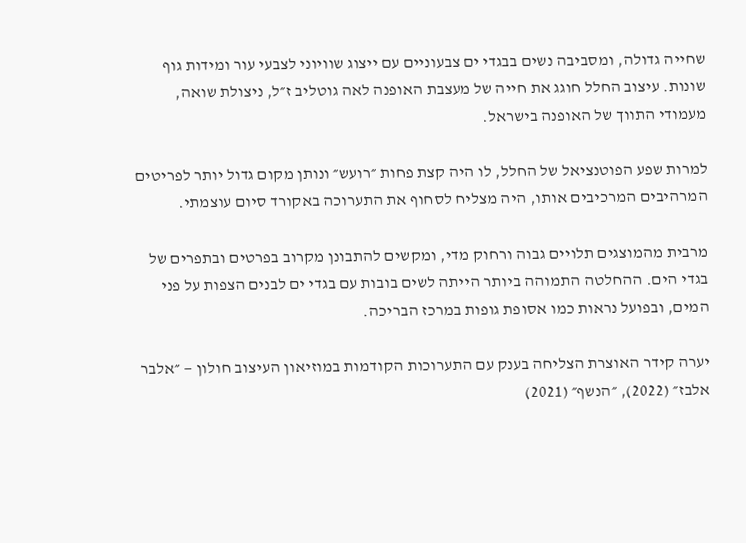שחייה גדולה, ומסביבה נשים בבגדי ים צבעוניים עם ייצוג שוויוני לצבעי עור ומידות גוף שונות. עיצוב החלל חוגג את חייה של מעצבת האופנה לאה גוטליב ז״ל, ניצולת שואה, מעמודי התווך של האופנה בישראל.

למרות שפע הפוטנציאל של החלל, לו היה קצת פחות ״רועש״ ונותן מקום גדול יותר לפריטים המרהיבים המרכיבים אותו, היה מצליח לסחוף את התערוכה באקורד סיום עוצמתי.

מרבית מהמוצגים תלויים גבוה ורחוק מדי, ומקשים להתבונן מקרוב בפרטים ובתפרים של בגדי הים. ההחלטה התמוהה ביותר הייתה לשים בובות עם בגדי ים לבנים הצפות על פני המים, ובפועל נראות כמו אסופת גופות במרכז הבריכה.

יערה קידר האוצרת הצליחה בענק עם התערוכות הקודמות במוזיאון העיצוב חולון — ״אלבר אלבז״ (2022), ״הנשף״ (2021)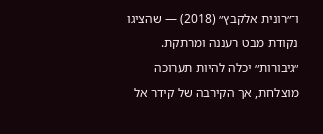ו־״רונית אלקבץ״ (2018) — שהציגו נקודת מבט רעננה ומרתקת. ״גיבורות״ יכלה להיות תערוכה מוצלחת, אך הקירבה של קידר אל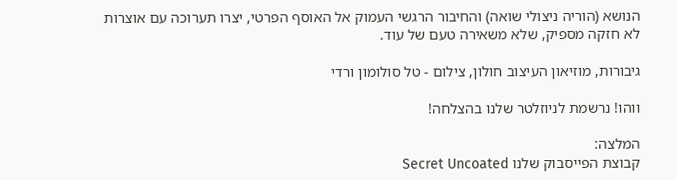הנושא (הוריה ניצולי שואה) והחיבור הרגשי העמוק אל האוסף הפרטי, יצרו תערוכה עם אוצרות לא חזקה מספיק, שלא משאירה טעם של עוד.

גיבורות, מוזיאון העיצוב חולון, צילום - טל סולומון ורדי

ווהו! נרשמת לניוזלטר שלנו בהצלחה!

המלצה:
קבוצת הפייסבוק שלנו Secret Uncoated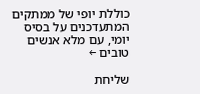כוללת יופי של ממתקים המתעדכנים על בסיס יומי, עם מלא אנשים טובים ←

שליחת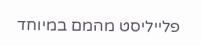פלייליסט מהמם במיוחד